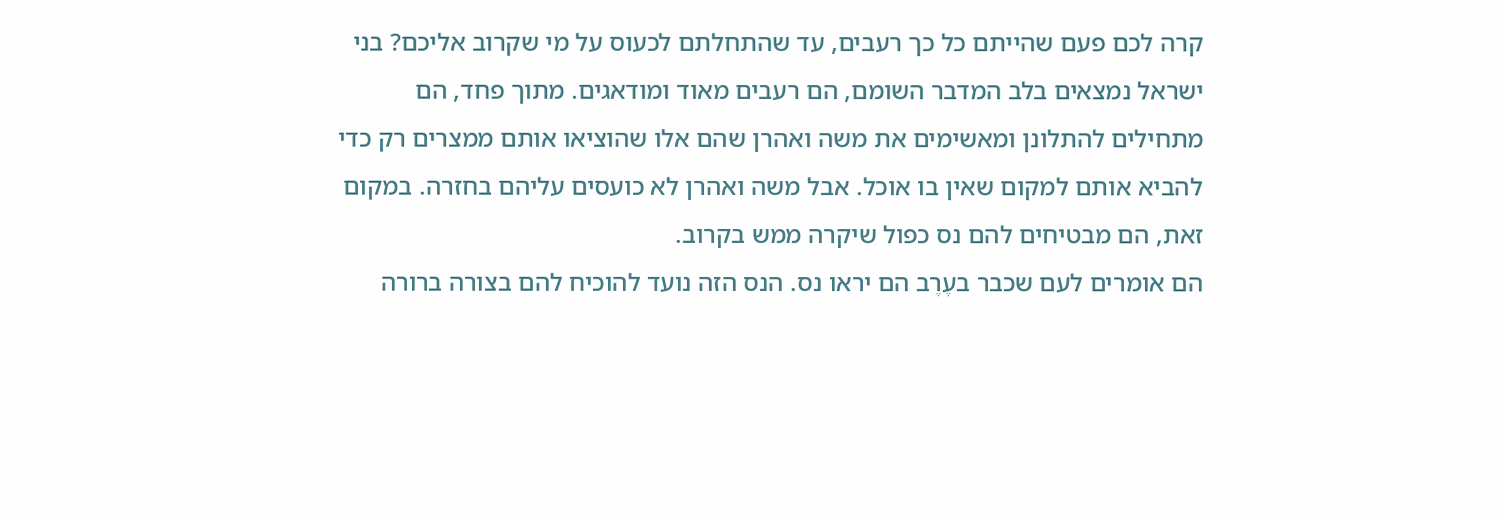קרה לכם פעם שהייתם כל כך רעבים, עד שהתחלתם לכעוס על מי שקרוב אליכם? בני ישראל נמצאים בלב המדבר השומם, הם רעבים מאוד ומודאגים. מתוך פחד, הם מתחילים להתלונן ומאשימים את משה ואהרן שהם אלו שהוציאו אותם ממצרים רק כדי להביא אותם למקום שאין בו אוכל. אבל משה ואהרן לא כועסים עליהם בחזרה. במקום זאת, הם מבטיחים להם נס כפול שיקרה ממש בקרוב.
הם אומרים לעם שכבר בעֶרֶב הם יראו נס. הנס הזה נועד להוכיח להם בצורה ברורה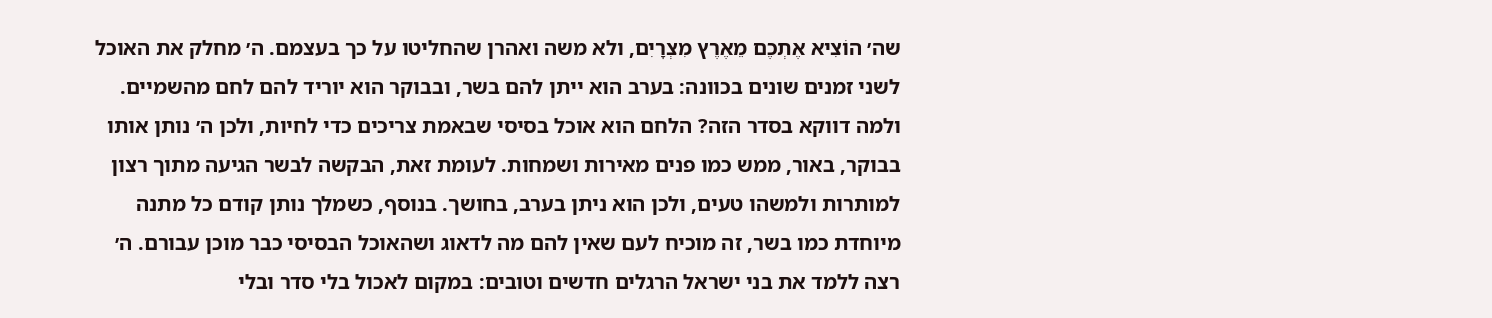שה׳ הוֹצִיא אֶתְכֶם מֵאֶרֶץ מִצְרָיִם, ולא משה ואהרן שהחליטו על כך בעצמם. ה׳ מחלק את האוכל לשני זמנים שונים בכוונה: בערב הוא ייתן להם בשר, ובבוקר הוא יוריד להם לחם מהשמיים. ולמה דווקא בסדר הזה? הלחם הוא אוכל בסיסי שבאמת צריכים כדי לחיות, ולכן ה׳ נותן אותו בבוקר, באור, ממש כמו פנים מאירות ושמחות. לעומת זאת, הבקשה לבשר הגיעה מתוך רצון למותרות ולמשהו טעים, ולכן הוא ניתן בערב, בחושך. בנוסף, כשמלך נותן קודם כל מתנה מיוחדת כמו בשר, זה מוכיח לעם שאין להם מה לדאוג ושהאוכל הבסיסי כבר מוכן עבורם. ה׳ רצה ללמד את בני ישראל הרגלים חדשים וטובים: במקום לאכול בלי סדר ובלי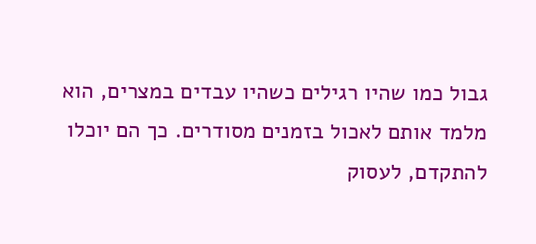גבול כמו שהיו רגילים כשהיו עבדים במצרים, הוא מלמד אותם לאכול בזמנים מסודרים. כך הם יוכלו להתקדם, לעסוק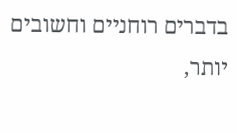בדברים רוחניים וחשובים יותר,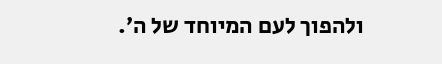ולהפוך לעם המיוחד של ה׳.